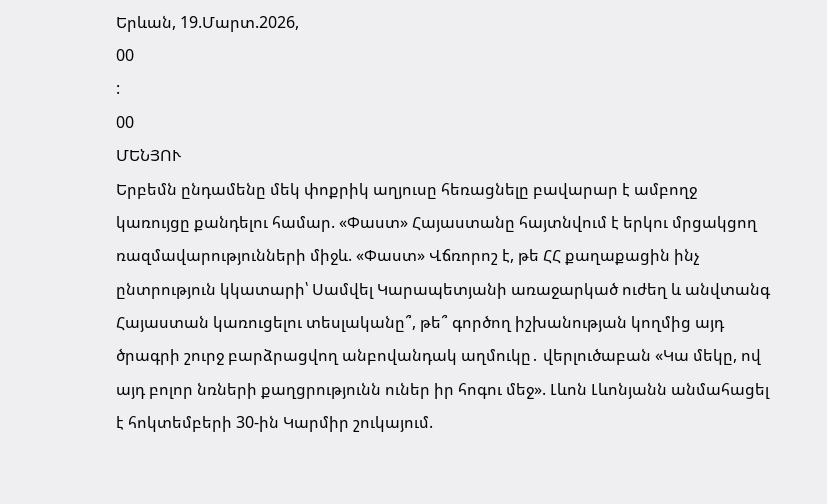Երևան, 19.Մարտ.2026,
00
:
00
ՄԵՆՅՈՒ
Երբեմն ընդամենը մեկ փոքրիկ աղյուսը հեռացնելը բավարար է ամբողջ կառույցը քանդելու համար. «Փաստ» Հայաստանը հայտնվում է երկու մրցակցող ռազմավարությունների միջև. «Փաստ» Վճռորոշ է, թե ՀՀ քաղաքացին ինչ ընտրություն կկատարի՝ Սամվել Կարապետյանի առաջարկած ուժեղ և անվտանգ Հայաստան կառուցելու տեսլականը՞, թե՞ գործող իշխանության կողմից այդ ծրագրի շուրջ բարձրացվող անբովանդակ աղմուկը․ վերլուծաբան «Կա մեկը, ով այդ բոլոր նռների քաղցրությունն ուներ իր հոգու մեջ». Լևոն Լևոնյանն անմահացել է հոկտեմբերի 30-ին Կարմիր շուկայում.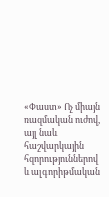«Փաստ» Ոչ միայն ռազմական ուժով, այլ նաև հաշվարկային հզորություններով և ալգորիթմական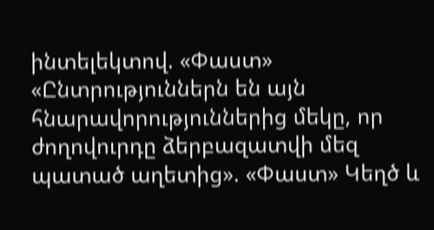ինտելեկտով. «Փաստ» «Ընտրություններն են այն հնարավորություններից մեկը, որ ժողովուրդը ձերբազատվի մեզ պատած աղետից». «Փաստ» Կեղծ և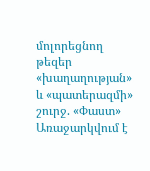մոլորեցնող թեզեր «խաղաղության» և «պատերազմի» շուրջ. «Փաստ» Առաջարկվում է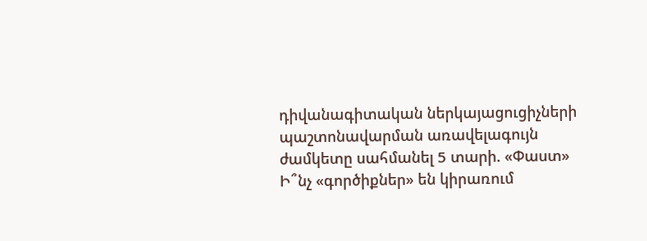դիվանագիտական ներկայացուցիչների պաշտոնավարման առավելագույն ժամկետը սահմանել 5 տարի. «Փաստ» Ի՞նչ «գործիքներ» են կիրառում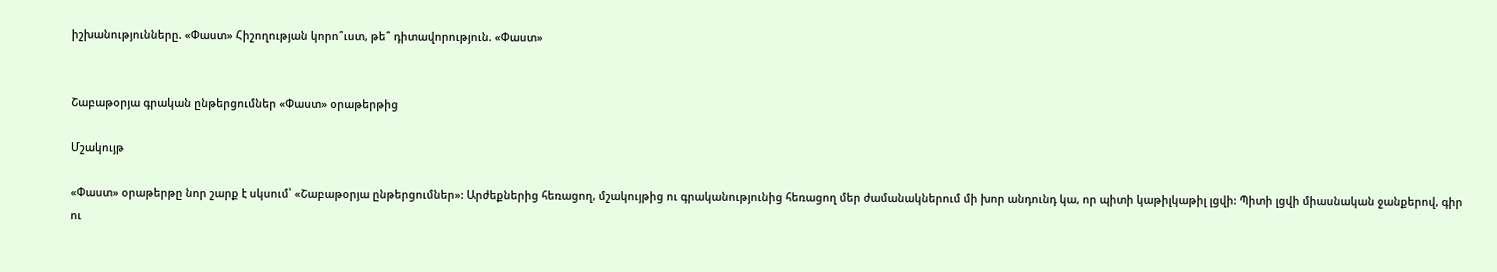իշխանությունները. «Փաստ» Հիշողության կորո՞ւստ, թե՞ դիտավորություն. «Փաստ»


Շաբաթօրյա գրական ընթերցումներ «Փաստ» օրաթերթից

Մշակույթ

«Փաստ» օրաթերթը նոր շարք է սկսում՝ «Շաբաթօրյա ընթերցումներ»: Արժեքներից հեռացող, մշակույթից ու գրականությունից հեռացող մեր ժամանակներում մի խոր անդունդ կա, որ պիտի կաթիլկաթիլ լցվի: Պիտի լցվի միասնական ջանքերով, գիր ու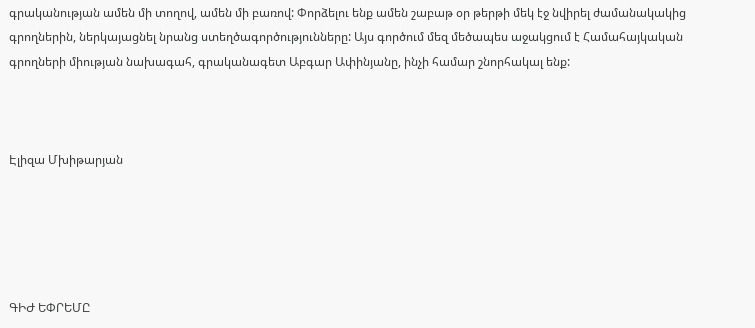գրականության ամեն մի տողով, ամեն մի բառով: Փորձելու ենք ամեն շաբաթ օր թերթի մեկ էջ նվիրել ժամանակակից գրողներին, ներկայացնել նրանց ստեղծագործությունները: Այս գործում մեզ մեծապես աջակցում է Համահայկական գրողների միության նախագահ, գրականագետ Աբգար Ափինյանը, ինչի համար շնորհակալ ենք:



Էլիզա Մխիթարյան





ԳԻԺ ԵՓՐԵՄԸ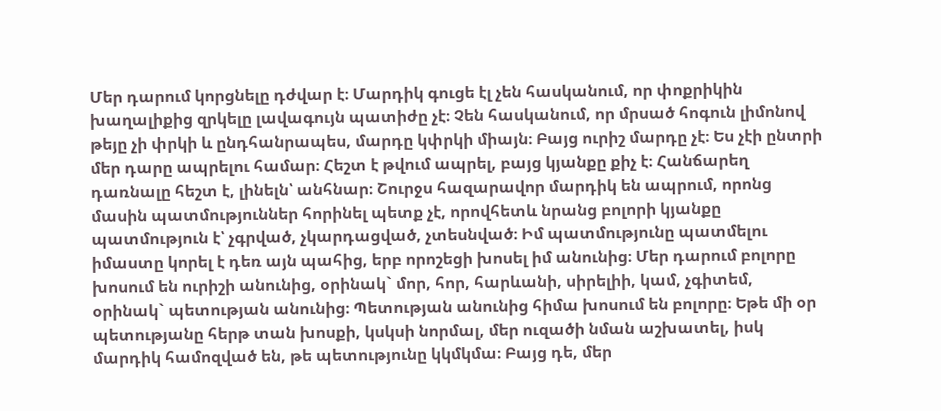Մեր դարում կորցնելը դժվար է։ Մարդիկ գուցե էլ չեն հասկանում, որ փոքրիկին խաղալիքից զրկելը լավագույն պատիժը չէ։ Չեն հասկանում, որ մրսած հոգուն լիմոնով թեյը չի փրկի և ընդհանրապես, մարդը կփրկի միայն։ Բայց ուրիշ մարդը չէ։ Ես չէի ընտրի մեր դարը ապրելու համար։ Հեշտ է թվում ապրել, բայց կյանքը քիչ է։ Հանճարեղ դառնալը հեշտ է, լինելն՝ անհնար։ Շուրջս հազարավոր մարդիկ են ապրում, որոնց մասին պատմություններ հորինել պետք չէ, որովհետև նրանց բոլորի կյանքը պատմություն է՝ չգրված, չկարդացված, չտեսնված։ Իմ պատմությունը պատմելու իմաստը կորել է դեռ այն պահից, երբ որոշեցի խոսել իմ անունից։ Մեր դարում բոլորը խոսում են ուրիշի անունից, օրինակ` մոր, հոր, հարևանի, սիրելիի, կամ, չգիտեմ, օրինակ` պետության անունից։ Պետության անունից հիմա խոսում են բոլորը։ Եթե մի օր պետությանը հերթ տան խոսքի, կսկսի նորմալ, մեր ուզածի նման աշխատել, իսկ մարդիկ համոզված են, թե պետությունը կկմկմա։ Բայց դե, մեր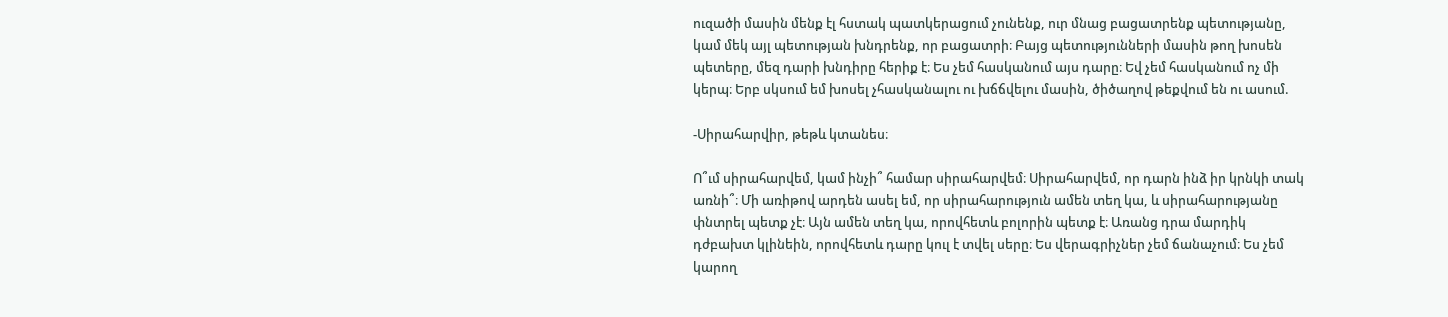ուզածի մասին մենք էլ հստակ պատկերացում չունենք, ուր մնաց բացատրենք պետությանը, կամ մեկ այլ պետության խնդրենք, որ բացատրի։ Բայց պետությունների մասին թող խոսեն պետերը, մեզ դարի խնդիրը հերիք է։ Ես չեմ հասկանում այս դարը։ Եվ չեմ հասկանում ոչ մի կերպ։ Երբ սկսում եմ խոսել չհասկանալու ու խճճվելու մասին, ծիծաղով թեքվում են ու ասում.

-Սիրահարվիր, թեթև կտանես։

Ո՞ւմ սիրահարվեմ, կամ ինչի՞ համար սիրահարվեմ։ Սիրահարվեմ, որ դարն ինձ իր կրնկի տակ առնի՞։ Մի առիթով արդեն ասել եմ, որ սիրահարություն ամեն տեղ կա, և սիրահարությանը փնտրել պետք չէ։ Այն ամեն տեղ կա, որովհետև բոլորին պետք է։ Առանց դրա մարդիկ դժբախտ կլինեին, որովհետև դարը կուլ է տվել սերը։ Ես վերագրիչներ չեմ ճանաչում։ Ես չեմ կարող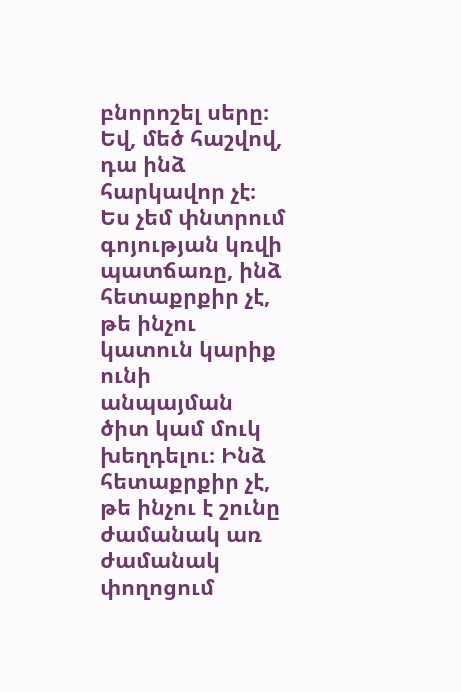բնորոշել սերը։ Եվ, մեծ հաշվով, դա ինձ հարկավոր չէ։ Ես չեմ փնտրում գոյության կռվի պատճառը, ինձ հետաքրքիր չէ, թե ինչու կատուն կարիք ունի անպայման ծիտ կամ մուկ խեղդելու։ Ինձ հետաքրքիր չէ, թե ինչու է շունը ժամանակ առ ժամանակ փողոցում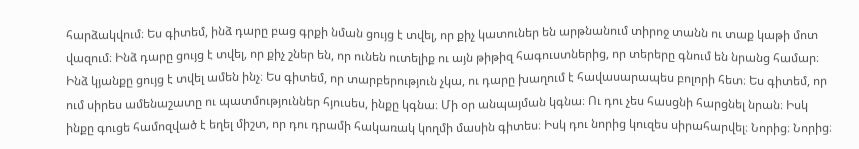հարձակվում։ Ես գիտեմ, ինձ դարը բաց գրքի նման ցույց է տվել, որ քիչ կատուներ են արթնանում տիրոջ տանն ու տաք կաթի մոտ վազում։ Ինձ դարը ցույց է տվել, որ քիչ շներ են, որ ունեն ուտելիք ու այն թիթիզ հագուստներից, որ տերերը գնում են նրանց համար։ Ինձ կյանքը ցույց է տվել ամեն ինչ։ Ես գիտեմ, որ տարբերություն չկա, ու դարը խաղում է հավասարապես բոլորի հետ։ Ես գիտեմ, որ ում սիրես ամենաշատը ու պատմություններ հյուսես, ինքը կգնա։ Մի օր անպայման կգնա։ Ու դու չես հասցնի հարցնել նրան։ Իսկ ինքը գուցե համոզված է եղել միշտ, որ դու դրամի հակառակ կողմի մասին գիտես։ Իսկ դու նորից կուզես սիրահարվել։ Նորից։ Նորից։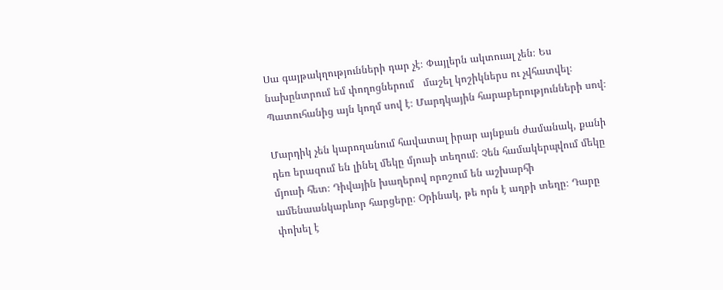Սա գայթակղությունների դար չէ։ Փայլերն ակտուալ չեն։ Ես նախընտրում եմ փողոցներում   մաշել կոշիկներս ու չվհատվել։ Պատուհանից այն կողմ սով է։ Մարդկային հարաբերությունների սով։

Մարդիկ չեն կարողանում հավատալ իրար այնքան ժամանակ, քանի դեռ երազում են լինել մեկը մյուսի տեղում։ Չեն համակերպվում մեկը մյուսի հետ։ Դիվային խաղերով որոշում են աշխարհի ամենաանկարևոր հարցերը։ Օրինակ, թե որն է աղբի տեղը։ Դարը փոխել է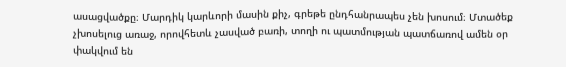ասացվածքը։ Մարդիկ կարևորի մասին քիչ, գրեթե ընդհանրապես չեն խոսում։ Մտածեք չխոսելուց առաջ, որովհետև չասված բառի, տողի ու պատմության պատճառով ամեն օր փակվում են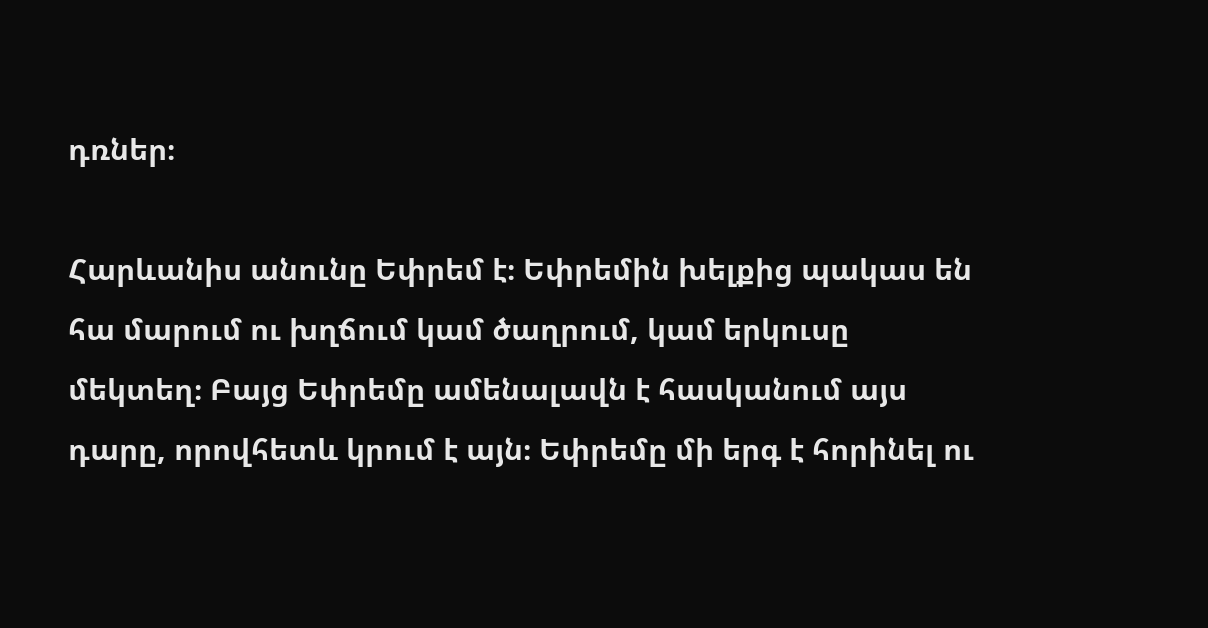դռներ։

Հարևանիս անունը Եփրեմ է։ Եփրեմին խելքից պակաս են հա մարում ու խղճում կամ ծաղրում, կամ երկուսը մեկտեղ։ Բայց Եփրեմը ամենալավն է հասկանում այս դարը, որովհետև կրում է այն։ Եփրեմը մի երգ է հորինել ու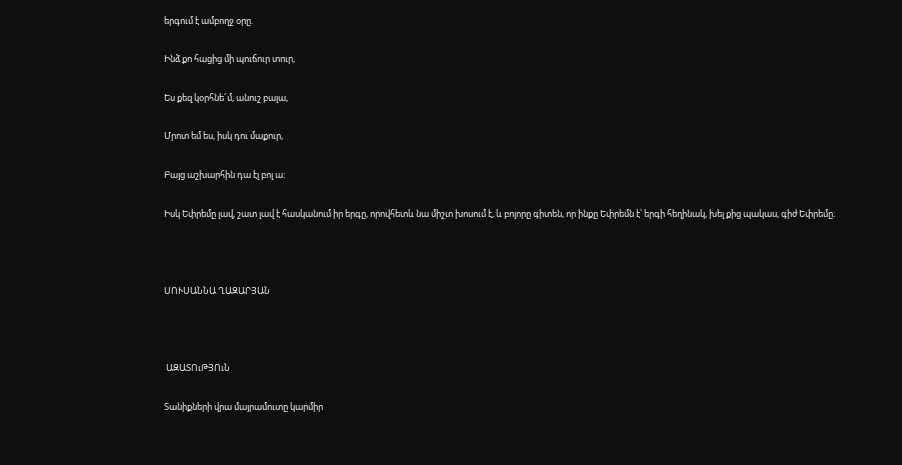երգում է ամբողջ օրը.

Ինձ քո հացից մի պուճուր տուր,

Ես քեզ կօրհնե՜մ, անուշ բալա,

Մրոտ եմ ես, իսկ դու մաքուր,

Բայց աշխարհին դա էլ բոլ ա։

Իսկ Եփրեմը լավ, շատ լավ է հասկանում իր երգը, որովհետև նա միշտ խոսում է, և բոլորը գիտեն, որ ինքը Եփրեմն է՝ երգի հեղինակ, խել քից պակաս, գիժ Եփրեմը։



ՍՈՒՍԱՆՆԱ ՂԱԶԱՐՅԱՆ



 ԱԶԱՏՈւԹՅՈւՆ

Տանիքների վրա մայրամուտը կարմիր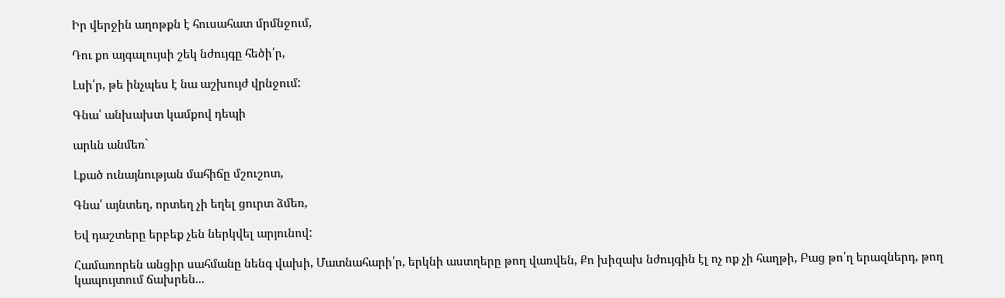Իր վերջին աղոթքն է հուսահատ մրմնջում,

Դու քո այգալույսի շեկ նժույգը հեծի՛ր,

Լսի՛ր, թե ինչպես է նա աշխույժ վրնջում:

Գնա՛ անխախտ կամքով դեպի

արևն անմեռ`

Լքած ունայնության մահիճը մշուշոտ,

Գնա՛ այնտեղ, որտեղ չի եղել ցուրտ ձմեռ,

Եվ դաշտերը երբեք չեն ներկվել արյունով:

Համառորեն անցիր սահմանը նենգ վախի, Մատնահարի՛ր, երկնի աստղերը թող վառվեն, Քո խիզախ նժույգին էլ ոչ ոք չի հաղթի, Բաց թո՛ղ երազներդ, թող կապույտում ճախրեն...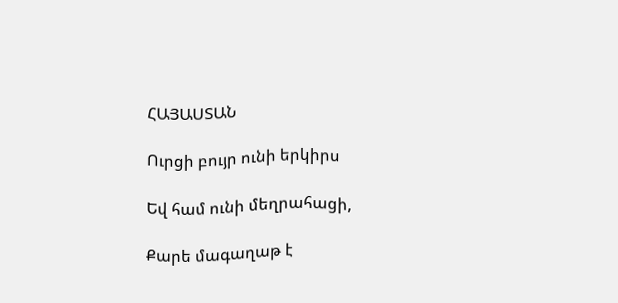ՀԱՅԱՍՏԱՆ

Ուրցի բույր ունի երկիրս

Եվ համ ունի մեղրահացի,

Քարե մագաղաթ է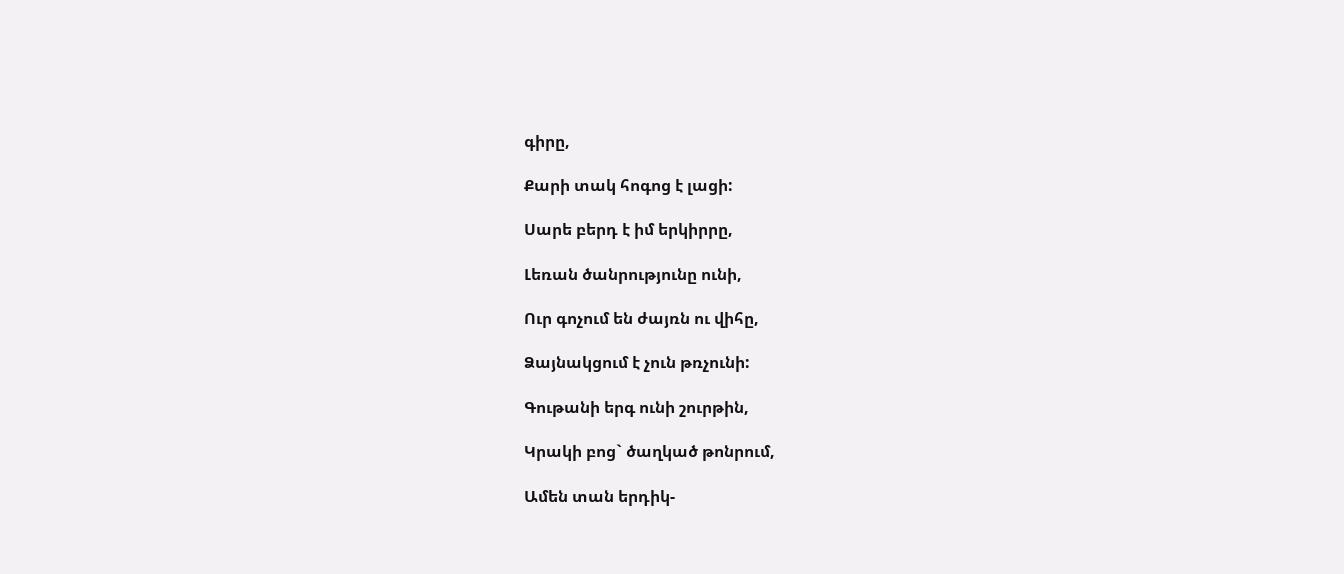գիրը,

Քարի տակ հոգոց է լացի:

Սարե բերդ է իմ երկիրրը,

Լեռան ծանրությունը ունի,

Ուր գոչում են ժայռն ու վիհը,

Ձայնակցում է չուն թռչունի:

Գութանի երգ ունի շուրթին,

Կրակի բոց` ծաղկած թոնրում,

Ամեն տան երդիկ-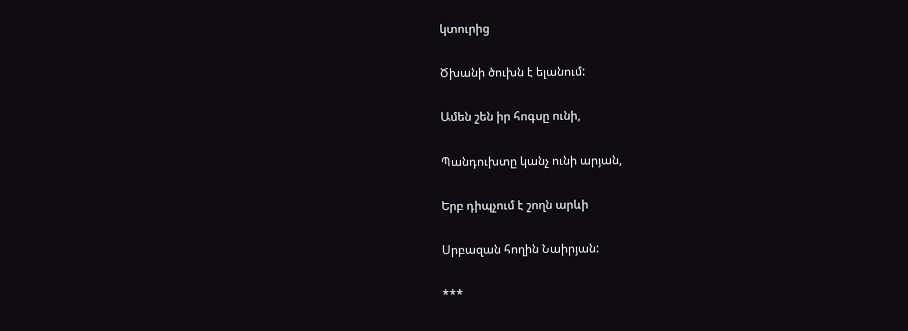կտուրից

Ծխանի ծուխն է ելանում:

Ամեն շեն իր հոգսը ունի,

Պանդուխտը կանչ ունի արյան,

Երբ դիպչում է շողն արևի

Սրբազան հողին Նաիրյան:

***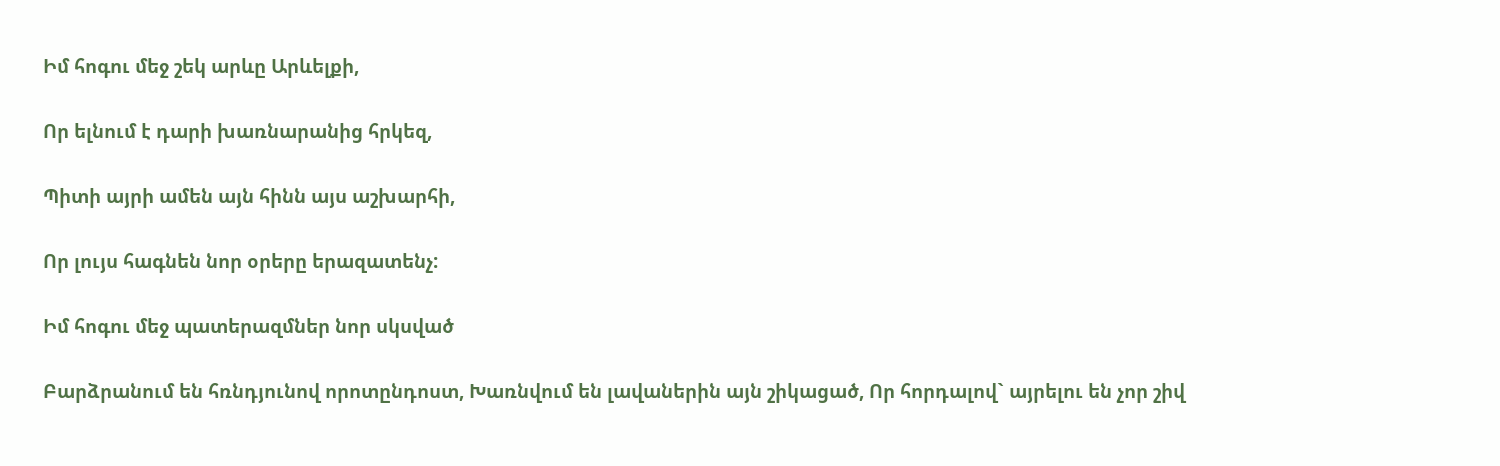Իմ հոգու մեջ շեկ արևը Արևելքի,

Որ ելնում է դարի խառնարանից հրկեզ,

Պիտի այրի ամեն այն հինն այս աշխարհի,

Որ լույս հագնեն նոր օրերը երազատենչ:

Իմ հոգու մեջ պատերազմներ նոր սկսված

Բարձրանում են հռնդյունով որոտընդոստ, Խառնվում են լավաներին այն շիկացած, Որ հորդալով` այրելու են չոր շիվ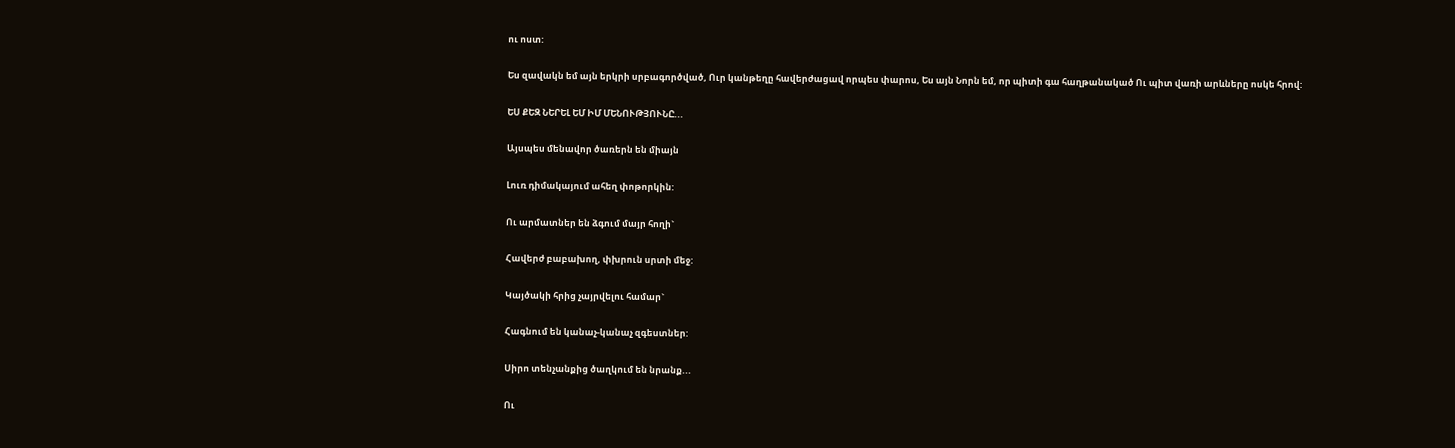ու ոստ:

Ես զավակն եմ այն երկրի սրբագործված, Ուր կանթեղը հավերժացավ որպես փարոս, Ես այն Նորն եմ, որ պիտի գա հաղթանակած Ու պիտ վառի արևները ոսկե հրով:

ԵՍ ՔԵԶ ՆԵՐԵԼ ԵՄ ԻՄ ՄԵՆՈՒԹՅՈՒՆԸ...

Այսպես մենավոր ծառերն են միայն

Լուռ դիմակայում ահեղ փոթորկին:

Ու արմատներ են ձգում մայր հողի`

Հավերժ բաբախող, փխրուն սրտի մեջ:

Կայծակի հրից չայրվելու համար`

Հագնում են կանաչ-կանաչ զգեստներ:

Սիրո տենչանքից ծաղկում են նրանք...

Ու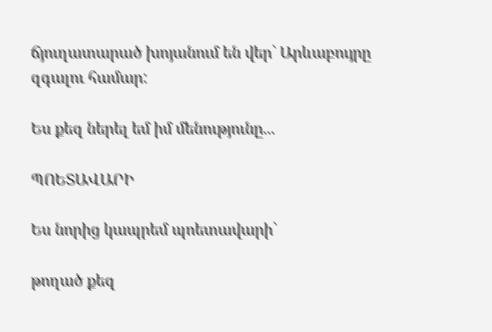ճյուղատարած խոյանում են վեր` Արևաբույրը զգալու համար:

Ես քեզ ներել եմ իմ մենությունը...

ՊՈԵՏԱՎԱՐԻ

Ես նորից կապրեմ պոետավարի`

թողած քեզ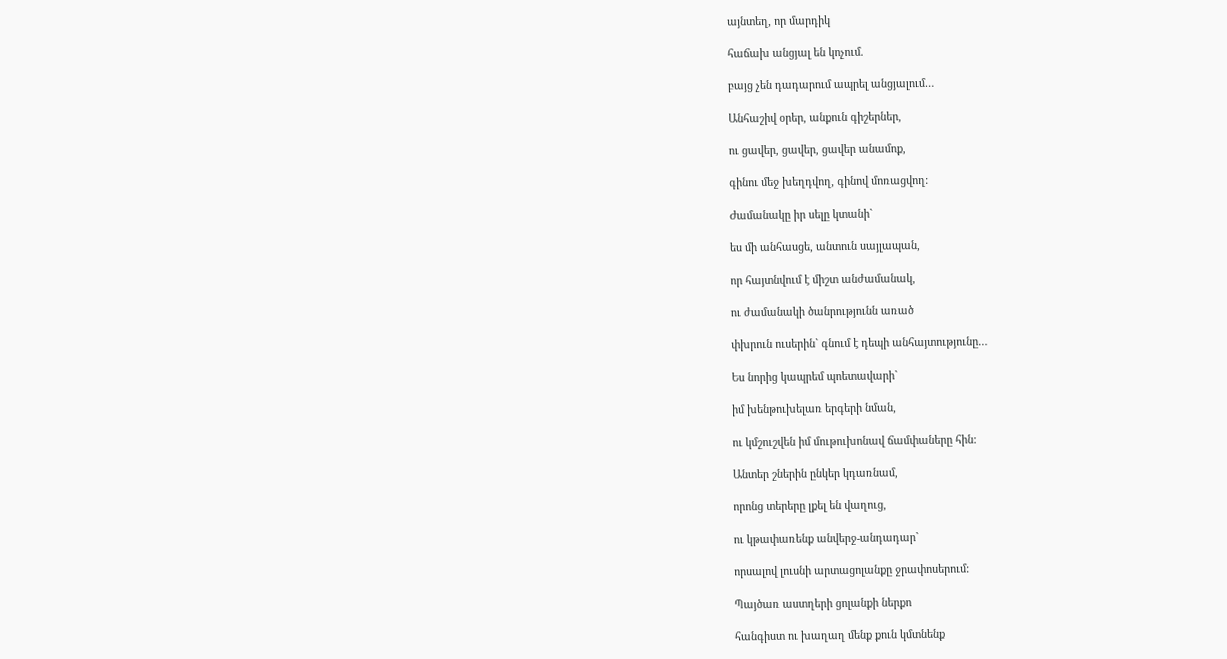այնտեղ, որ մարդիկ

հաճախ անցյալ են կոչում.

բայց չեն դադարում ապրել անցյալում…

Անհաշիվ օրեր, անքուն գիշերներ,

ու ցավեր, ցավեր, ցավեր անամոք,

գինու մեջ խեղդվող, գինով մոռացվող:

Ժամանակը իր սելը կտանի`

ես մի անհասցե, անտուն սայլապան,

որ հայտնվում է միշտ անժամանակ,

ու ժամանակի ծանրությունն առած

փխրուն ուսերին` գնում է դեպի անհայտությունը…

Ես նորից կապրեմ պոետավարի`

իմ խենթուխելառ երգերի նման,

ու կմշուշվեն իմ մութուխոնավ ճամփաները հին:

Անտեր շներին ընկեր կդառնամ,

որոնց տերերը լքել են վաղուց,

ու կթափառենք անվերջ-անդադար`

որսալով լուսնի արտացոլանքը ջրափոսերում:

Պայծառ աստղերի ցոլանքի ներքո

հանգիստ ու խաղաղ մենք քուն կմտնենք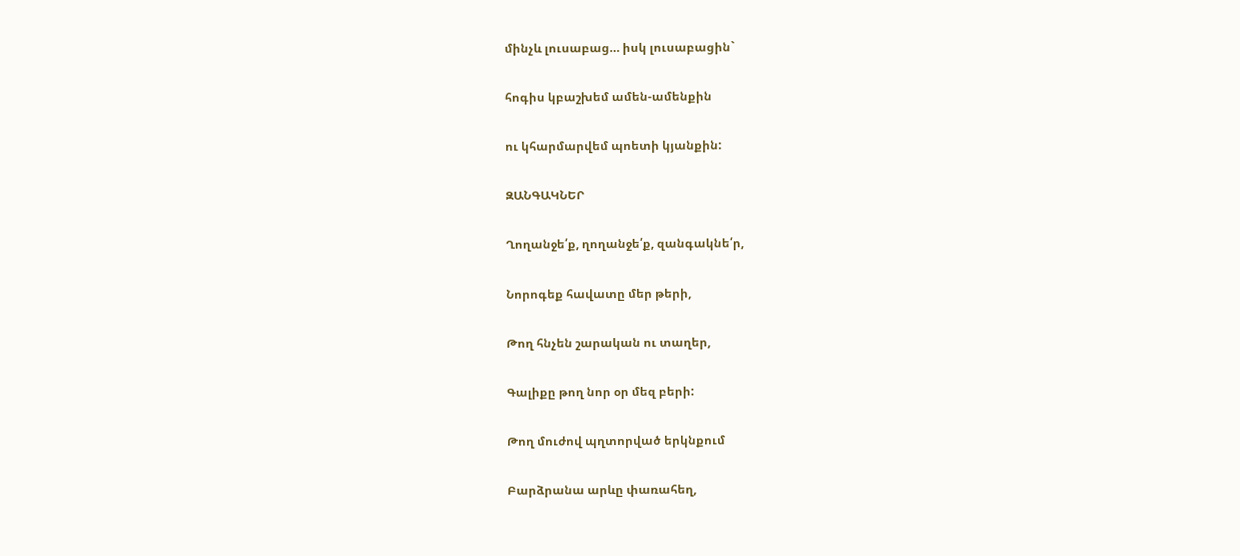մինչև լուսաբաց… իսկ լուսաբացին`

հոգիս կբաշխեմ ամեն-ամենքին

ու կհարմարվեմ պոետի կյանքին:

ԶԱՆԳԱԿՆԵՐ

Ղողանջե՛ք, ղողանջե՛ք, զանգակնե՛ր,

Նորոգեք հավատը մեր թերի,

Թող հնչեն շարական ու տաղեր,

Գալիքը թող նոր օր մեզ բերի:

Թող մուժով պղտորված երկնքում

Բարձրանա արևը փառահեղ,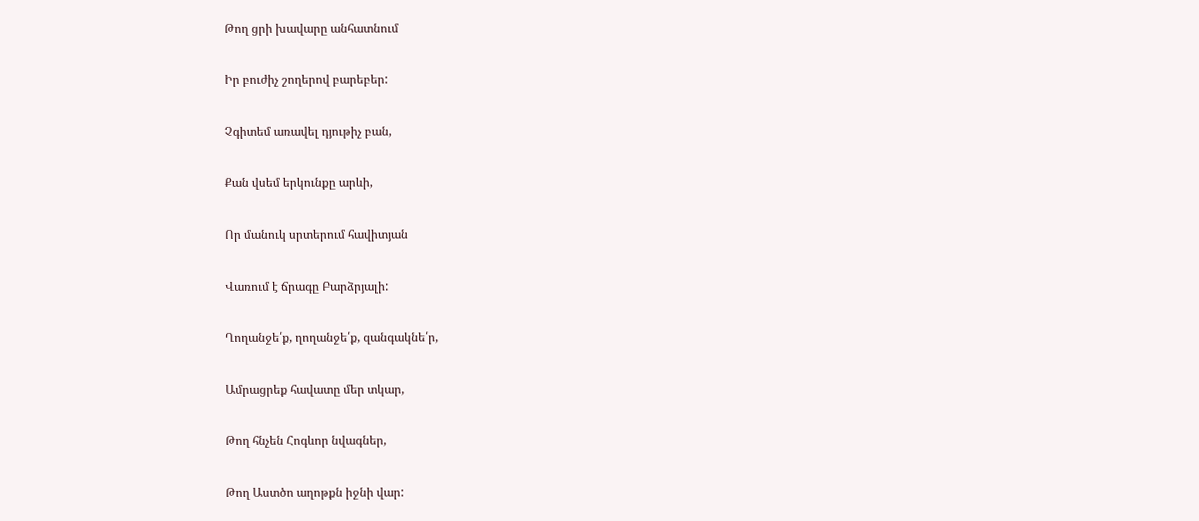Թող ցրի խավարը անհատնում

Իր բուժիչ շողերով բարեբեր:

Չգիտեմ առավել դյութիչ բան,

Քան վսեմ երկունքը արևի,

Որ մանուկ սրտերում հավիտյան

Վառում է ճրագը Բարձրյալի:

Ղողանջե՛ք, ղողանջե՛ք, զանգակնե՛ր,

Ամրացրեք հավատը մեր տկար,

Թող հնչեն Հոգևոր նվագներ,

Թող Աստծո աղոթքն իջնի վար: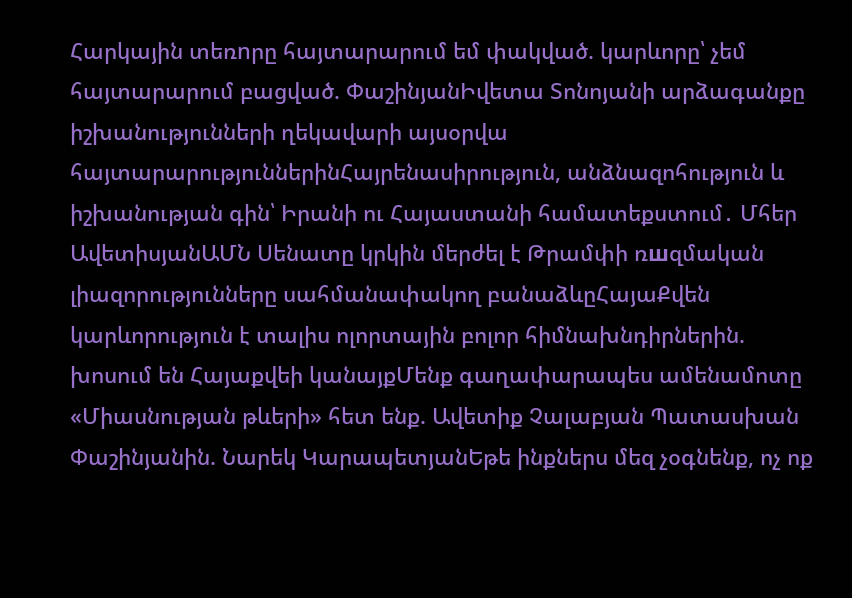Հարկային տեռnրը հայտարարում եմ փակված. կարևորը՝ չեմ հայտարարում բացված. ՓաշինյանԻվետա Տոնոյանի արձագանքը իշխանությունների ղեկավարի այսօրվա հայտարարություններինՀայրենասիրություն, անձնազոհություն և իշխանության գին՝ Իրանի ու Հայաստանի համատեքստում․ Մհեր ԱվետիսյանԱՄՆ Սենատը կրկին մերժել է Թրամփի ռшզմական լիազորությունները սահմանափակող բանաձևըՀայաՔվեն կարևորություն է տալիս ոլորտային բոլոր հիմնախնդիրներին. խոսում են Հայաքվեի կանայքՄենք գաղափարապես ամենամոտը «Միասնության թևերի» հետ ենք. Ավետիք Չալաբյան Պատասխան Փաշինյանին. Նարեկ ԿարապետյանԵթե ինքներս մեզ չօգնենք, ոչ ոք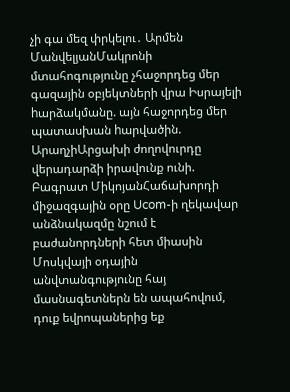չի գա մեզ փրկելու․ Արմեն ՄանվելյանՄակրոնի մտահոգությունը չհաջորդեց մեր գազային օբյեկտների վրա Իսրայելի hարձակմանը. այն հաջորդեց մեր պատասխան hարվածին. ԱրաղչիԱրցախի ժողովուրդը վերադարձի իրավունք ունի. Բագրատ ՄիկոյանՀաճախորդի միջազգային օրը Ucom-ի ղեկավար անձնակազմը նշում է բաժանորդների հետ միասին Մոսկվայի օդային անվտանգությունը հայ մասնագետներն են ապահովում, դուք եվրոպաներից եք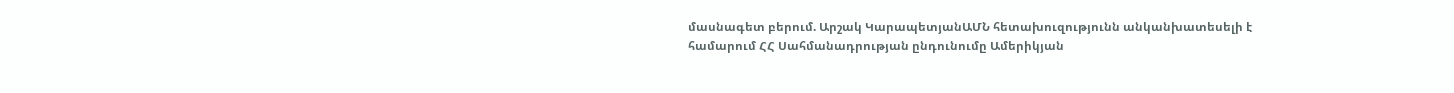մասնագետ բերում. Արշակ ԿարապետյանԱՄՆ հետախուզությունն անկանխատեսելի է համարում ՀՀ Սահմանադրության ընդունումը Ամերիկյան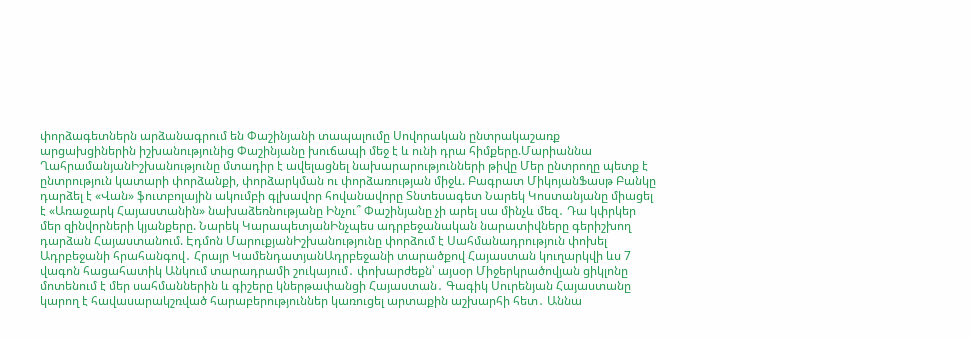փորձագետներն արձանագրում են Փաշինյանի տապալումը Սովորական ընտրակաշառք արցախցիներին իշխանությունից Փաշինյանը խուճապի մեջ է և ունի դրա հիմքերը.Մարիաննա ՂահրամանյանԻշխանությունը մտադիր է ավելացնել նախարարությունների թիվը Մեր ընտրողը պետք է ընտրություն կատարի փորձանքի, փորձարկման ու փորձառության միջև. Բագրատ ՄիկոյանՖասթ Բանկը դարձել է «Վան» ֆուտբոլային ակումբի գլխավոր հովանավորը Տնտեսագետ Նարեկ Կոստանյանը միացել է «Առաջարկ Հայաստանին» նախաձեռնությանը Ինչու՞ Փաշինյանը չի արել սա մինչև մեզ․ Դա կփրկեր մեր զինվորների կյանքերը. Նարեկ ԿարապետյանԻնչպես ադրբեջանական նարատիվները գերիշխող դարձան Հայաստանում. Էդմոն ՄարուքյանԻշխանությունը փորձում է Սահմանադրություն փոխել Ադրբեջանի հրահանգով․ Հրայր ԿամենդատյանԱդրբեջանի տարածքով Հայաստան կուղարկվի ևս 7 վագոն հացահատիկ Անկում տարադրամի շուկայում․ փոխարժեքն՝ այսօր Միջերկրածովյան ցիկլոնը մոտենում է մեր սահմաններին և գիշերը կներթափանցի Հայաստան․ Գագիկ Սուրենյան Հայաստանը կարող է հավասարակշռված հարաբերություններ կառուցել արտաքին աշխարհի հետ․ Աննա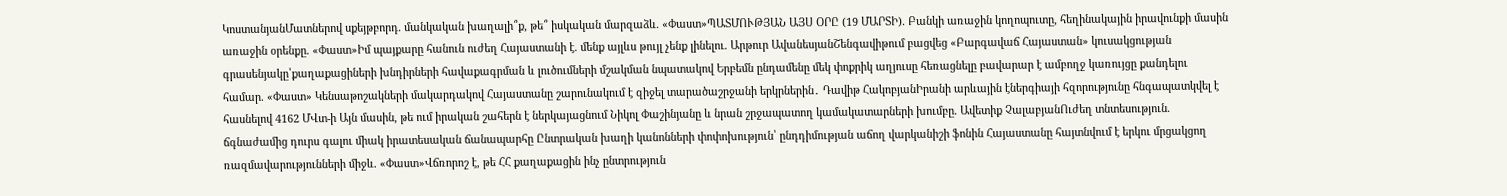ԿոստանյանՄատներով սքեյթբորդ. մանկական խաղալի՞ք, թե՞ իսկական մարզաձև. «Փաստ»ՊԱՏՄՈՒԹՅԱՆ ԱՅՍ ՕՐԸ (19 ՄԱՐՏԻ). Բանկի առաջին կողոպուտը, հեղինակային իրավունքի մասին առաջին օրենքը. «Փաստ»Իմ պայքարը հանուն ուժեղ Հայաստանի է. մենք այլևս թույլ չենք լինելու. Արթուր ԱվանեսյանՇենգավիթում բացվեց «Բարգավաճ Հայաստան» կուսակցության գրասենյակը՝քաղաքացիների խնդիրների հավաքագրման և լուծումների մշակման նպատակով Երբեմն ընդամենը մեկ փոքրիկ աղյուսը հեռացնելը բավարար է ամբողջ կառույցը քանդելու համար. «Փաստ» Կենսաթոշակների մակարդակով Հայաստանը շարունակում է զիջել տարածաշրջանի երկրներին․ Դավիթ ՀակոբյանԻրանի արևային էներգիայի հզորությունը հնգապատկվել է հասնելով 4162 ՄՎտ-ի Այն մասին, թե ում իրական շահերն է ներկայացնում Նիկոլ Փաշինյանը և նրան շրջապատող կամակատարների խումբը. Ավետիք ՉալաբյանՈւժեղ տնտեսություն. ճգնաժամից դուրս գալու միակ իրատեսական ճանապարհը Ընտրական խաղի կանոնների փոփոխություն՝ ընդդիմության աճող վարկանիշի ֆոնին Հայաստանը հայտնվում է երկու մրցակցող ռազմավարությունների միջև. «Փաստ»Վճռորոշ է, թե ՀՀ քաղաքացին ինչ ընտրություն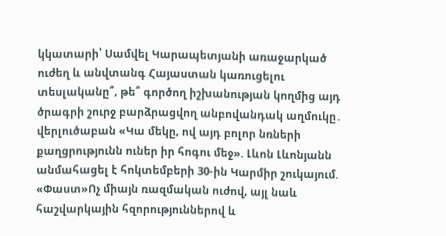կկատարի՝ Սամվել Կարապետյանի առաջարկած ուժեղ և անվտանգ Հայաստան կառուցելու տեսլականը՞, թե՞ գործող իշխանության կողմից այդ ծրագրի շուրջ բարձրացվող անբովանդակ աղմուկը․ վերլուծաբան «Կա մեկը, ով այդ բոլոր նռների քաղցրությունն ուներ իր հոգու մեջ». Լևոն Լևոնյանն անմահացել է հոկտեմբերի 30-ին Կարմիր շուկայում. «Փաստ»Ոչ միայն ռազմական ուժով, այլ նաև հաշվարկային հզորություններով և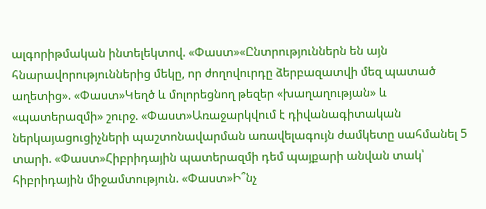ալգորիթմական ինտելեկտով. «Փաստ»«Ընտրություններն են այն հնարավորություններից մեկը, որ ժողովուրդը ձերբազատվի մեզ պատած աղետից». «Փաստ»Կեղծ և մոլորեցնող թեզեր «խաղաղության» և «պատերազմի» շուրջ. «Փաստ»Առաջարկվում է դիվանագիտական ներկայացուցիչների պաշտոնավարման առավելագույն ժամկետը սահմանել 5 տարի. «Փաստ»Հիբրիդային պատերազմի դեմ պայքարի անվան տակ՝ հիբրիդային միջամտություն. «Փաստ»Ի՞նչ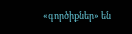«գործիքներ» են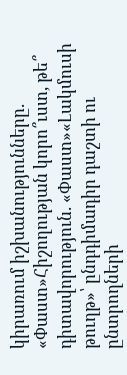կիրառում իշխանությունները. «Փաստ»Հիշողության կորո՞ւստ, թե՞ դիտավորություն. «Փաստ»«Լակմուսի թուղթ»՝ ընդդիմադիր դաշտի ու ընտրողների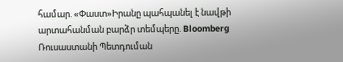համար. «Փաստ»Իրանը պահպանել է նավթի արտահանման բարձր տեմպերը. Bloomberg Ռուսաստանի Պետդուման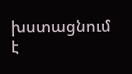խստացնում է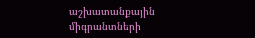աշխատանքային միգրանտների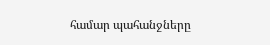համար պահանջները